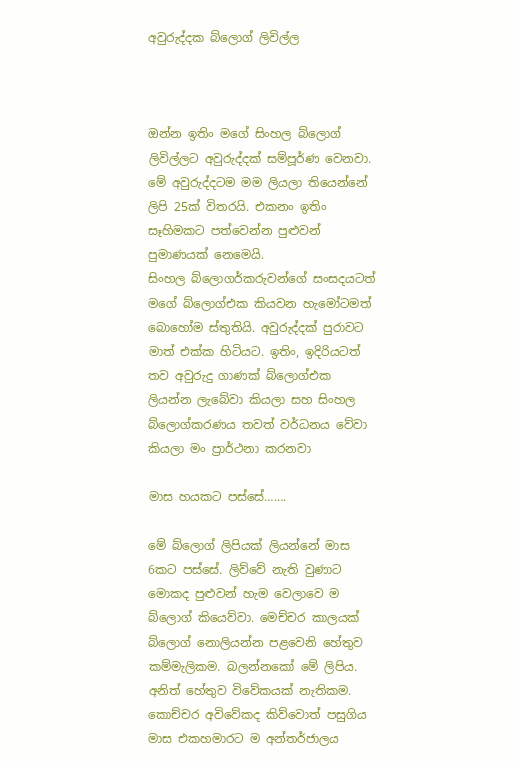අවුරුද්දක බ්ලොග් ලිවිල්ල



ඔන්න ඉතිං මගේ සිංහල බ්ලොග් ලිවිල්ලට අවුරුද්දක් සම්පූර්ණ වෙනවා. මේ අවුරුද්දටම මම ලියලා තියෙන්නේ ලිපි 25ක් විතරයි. එකනං ඉතිං සෑහිමකට පත්වෙන්න පුළුවන් පුමාණයක් නෙමෙයි.
සිංහල බ්ලොගර්කරුවන්ගේ සංසදයටත් මගේ බ්ලොග්එක කියවන හැමෝටමත් බොහෝම ස්තුතියි. අවුරුද්දක් පුරාවට මාත් එක්ක හිටියට. ඉතිං, ඉදිරියටත් තව අවුරුදු ගාණක් බ්ලොග්එක ලියන්න ලැබේවා කියලා සහ සිංහල බ්ලොග්කරණය තවත් වර්ධනය වේවා කියලා මං ප්‍රාර්ථනා කරනවා

මාස හයකට පස්සේ…….

මේ බ්ලොග් ලිපියක් ලියන්නේ මාස 6කට පස්සේ. ලිව්වේ නැති වුණාට මොකද පුළුවන් හැම වෙලාවෙ ම බ්ලොග් කියෙව්වා. මෙච්චර කාලයක් බ්ලොග් නොලියන්න පළවෙනි හේතුව කම්මැලිකම. බලන්නකෝ මේ ලිපිය. අනිත් හේතුව විවේකයක් නැතිකම. කොච්චර අවිවේකද කිව්වොත් පසුගිය මාස එකහමාරට ම අන්තර්ජාලය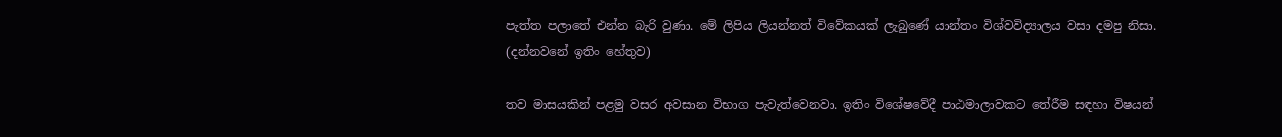පැත්ත පලාතේ එන්න බැරි වුණා. මේ ලිපිය ලියන්නත් විවේකයක් ලැබුණේ යාන්තං විශ්වවිද්‍යාලය වසා දමපු නිසා. (දන්නවනේ ඉතිං හේතුව)

තව මාසයකින් පළමු වසර අවසාන විභාග පැවැත්වෙනවා. ඉතිං විශේෂවේදී පාඨමාලාවකට තේරීම සඳහා විෂයන්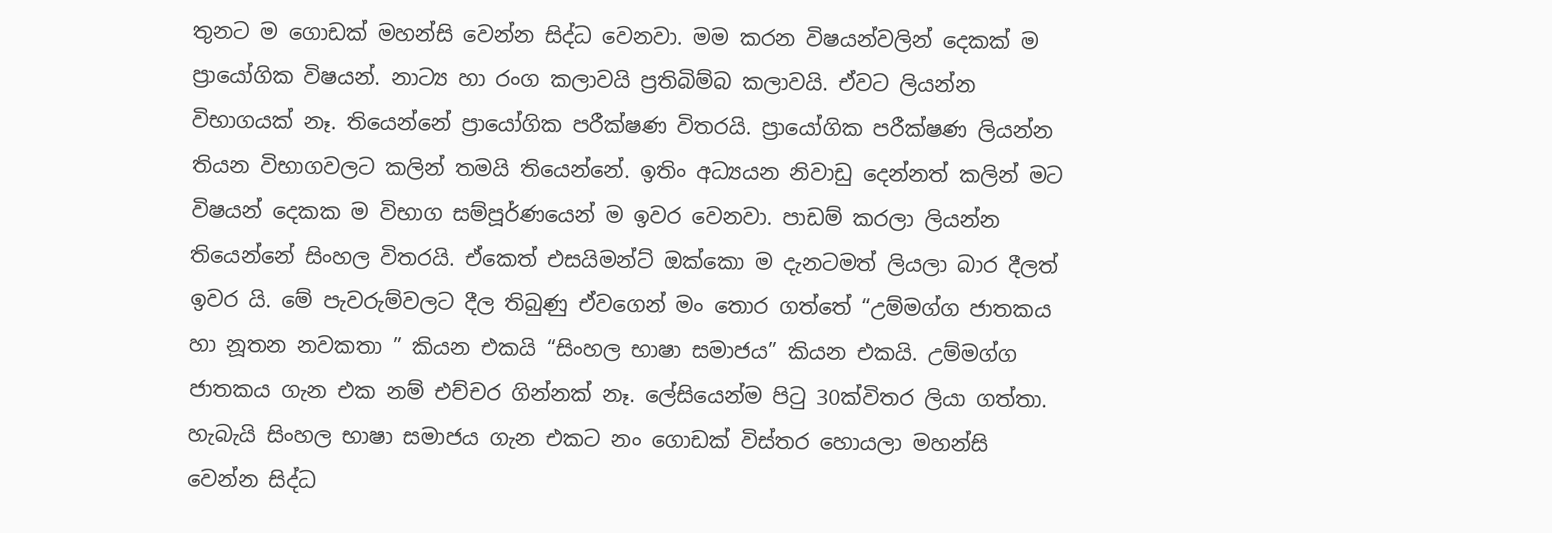තුනට ම ගොඩක් මහන්සි වෙන්න සිද්ධ වෙනවා. මම කරන විෂයන්වලින් දෙකක් ම ප්‍රායෝගික විෂයන්. නාට්‍ය හා රංග කලාවයි ප්‍රතිබිම්බ කලාවයි. ඒවට ලියන්න විභාගයක් නෑ. තියෙන්නේ ප්‍රායෝගික පරීක්ෂණ විතරයි. ප්‍රායෝගික පරීක්ෂණ ලියන්න තියන විභාගවලට කලින් තමයි තියෙන්නේ. ඉතිං අධ්‍යයන නිවාඩු දෙන්නත් කලින් මට විෂයන් දෙකක ම විභාග සම්පූර්ණයෙන් ම ඉවර වෙනවා. පාඩම් කරලා ලියන්න තියෙන්නේ සිංහල විතරයි. ඒකෙත් එසයිමන්ට් ඔක්කො ම දැනටමත් ලියලා බාර දීලත් ඉවර යි. මේ පැවරුම්වලට දීල තිබුණු ඒවගෙන් මං තොර ගත්තේ “උම්මග්ග ජාතකය හා නූතන නවකතා ” කියන එකයි “සිංහල භාෂා සමාජය” කියන එකයි. උම්මග්ග ජාතකය ගැන එක නම් එච්චර ගින්නක් නෑ. ලේසියෙන්ම පිටු 30ක්විතර ලියා ගත්තා. හැබැයි සිංහල භාෂා සමාජය ගැන එකට නං ගොඩක් විස්තර හොයලා මහන්සි වෙන්න සිද්ධ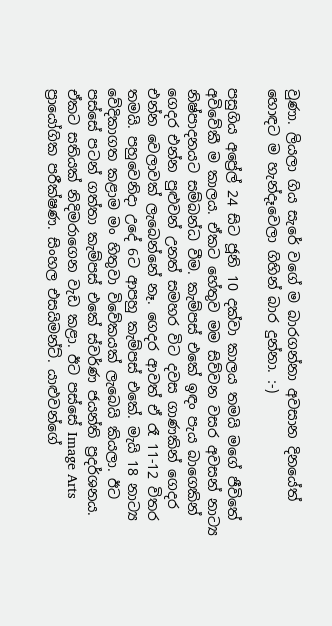වුණා. ලියලා ගිය සැරේ වගේ ම බාරගන්නා අවසාන දිනයේත් හොඳට ම හැන්දෑවෙලා ගිහින් බාර දුන්නා. :-)

පසුගිය අප්‍රේල් 24 සිට ජූනි 10 දක්වා කාලය තමයි මගේ ජීවිතේ අවිවේකී ම කාලය. ඒකට හේතුව මම සිව්වන වසර අවසන් නාට්‍ය නිෂ්පාදනයට සම්බන්ධ වීම. කැම්පස් එකේ ඉඳං පැය බාගෙකින් ගෙදර එන්න පුළුවන් උනත් සමහර විට දවස ගාණකින් ගෙදර එන්න වෙලාවක් ලැබෙන්නේ නෑ. ගෙදර ආවත් ඒ රෑ 11-12 විතර තමයි. පහුවෙනිදා උදේ 6ට ආපහු කැම්පස් එකේ. මැයි 18 නාට්‍ය වේදිකාගත කළාම මං හිතුවා විවේකයක් ලැබෙයි කියලා. ඊට පස්සේ පටන් ගත්තා කැම්පස් එකේ ස්වර්ණ ජයන්ති ප්‍රදර්ශනය. ඒකට සතියක් නිදිමරාගෙන වැඩ කළා. ඊට පස්සේ Image Arts ප්‍රායෝගික පරීක්ෂණ. සිංහල එසයිමන්ට්. යාළුවන්ගේ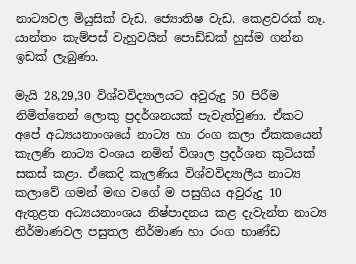නාට්‍යවල මියුසික් වැඩ. ජ්‍යොතිෂ වැඩ. කෙළවරක් නෑ. යාන්තං කැම්පස් වැහුවයින් පොඩ්ඩක් හුස්ම ගන්න ඉඩක් ලැබුණා.

මැයි 28,29,30 විශ්වවිද්‍යාලයට අවුරුදු 50 පිරීම නිමිත්තෙන් ලොකු ප්‍රදර්ශනයක් පැවැත්වුණා. ඒකට අපේ අධ්‍යයනාංශයේ නාට්‍ය හා රංග කලා ඒකකයෙන් කැලණි නාට්‍ය වංශය නමින් විශාල ප්‍රදර්ශන කුටියක් සකස් කළා. ඒකෙදි කැලණිය විශ්වවිද්‍යාලීය නාට්‍ය කලාවේ ගමන් මඟ වගේ ම පසුගිය අවුරුදු 10 ඇතුළත අධ්‍යයනාංශය නිෂ්පාදනය කළ දැවැන්ත නාට්‍ය නිර්මාණවල පසුතල නිර්මාණ හා රංග භාණ්ඩ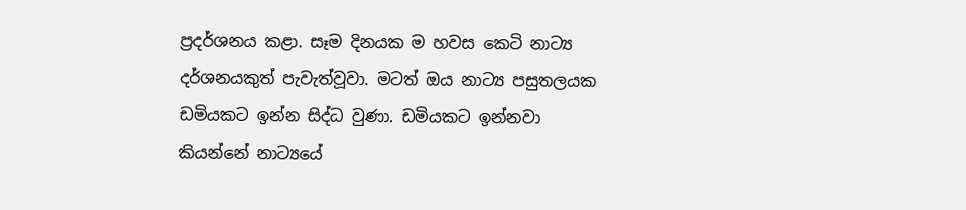ප්‍රදර්ශනය කළා. සෑම දිනයක ම හවස කෙටි නාට්‍ය දර්ශනයකුත් පැවැත්වූවා. මටත් ඔය නාට්‍ය පසුතලයක ඩමියකට ඉන්න සිද්ධ වුණා. ඩමියකට ඉන්නවා කියන්නේ නාට්‍යයේ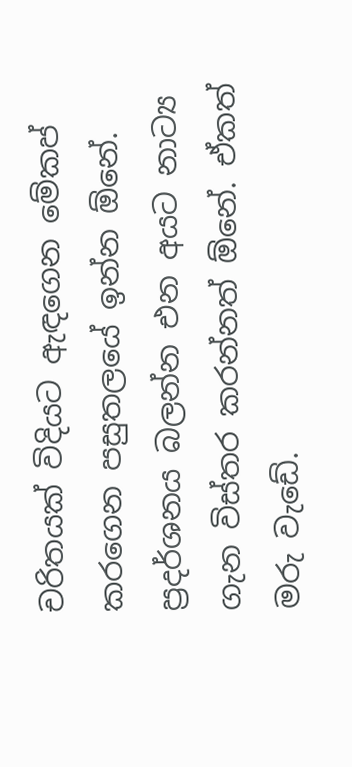චරිතයක් විදියට ඇඳගෙන මේකප් කරගෙන පසුතලයේ ඉන්න ඕනේ. ප්‍රදර්ශනය බලන්න එන අයට නාට්‍ය ගැන විස්තර කරන්නත් ඕනේ. ඒකත් මරු වැඩේ.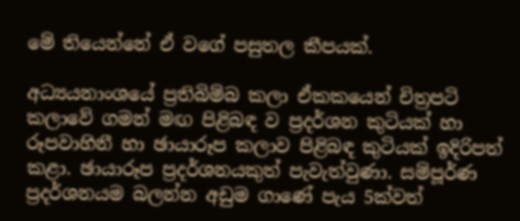මේ තියෙන්නේ ඒ වගේ පසුතල කීපයක්.

අධ්‍යයනාංශයේ ප්‍රතිබිම්බ කලා ඒකකයෙන් චිත්‍රපටි කලාවේ ගමන් මඟ පිළිබඳ ව ප්‍රදර්ශන කුටියක් හා රූපවාහිනී හා ඡායාරූප කලාව පිළිබඳ කුටියක් ඉදිරිපත් කළා. ඡායාරූප ප්‍රදර්ශනයකුත් පැවැත්වුණා. සම්පූර්ණ ප්‍රදර්ශනයම බලන්න අඩුම ගාණේ පැය 5ක්වත්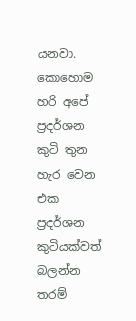යනවා. කොහොම හරි අපේ ප්‍රදර්ශන කුටි තුන හැර වෙන එක ප්‍රදර්ශන කුටියක්වත් බලන්න තරම්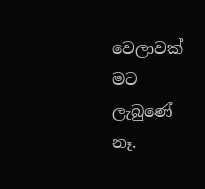වෙලාවක් මට ලැබුණේ නෑ.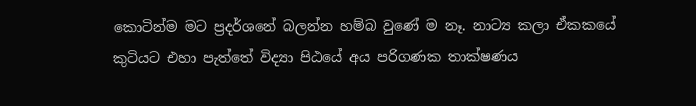කොටින්ම මට ප්‍රදර්ශනේ බලන්න හම්බ වුණේ ම නෑ. නාට්‍ය කලා ඒකකයේ කුටියට එහා පැත්තේ විද්‍යා පිඨයේ අය පරිගණක තාක්ෂණය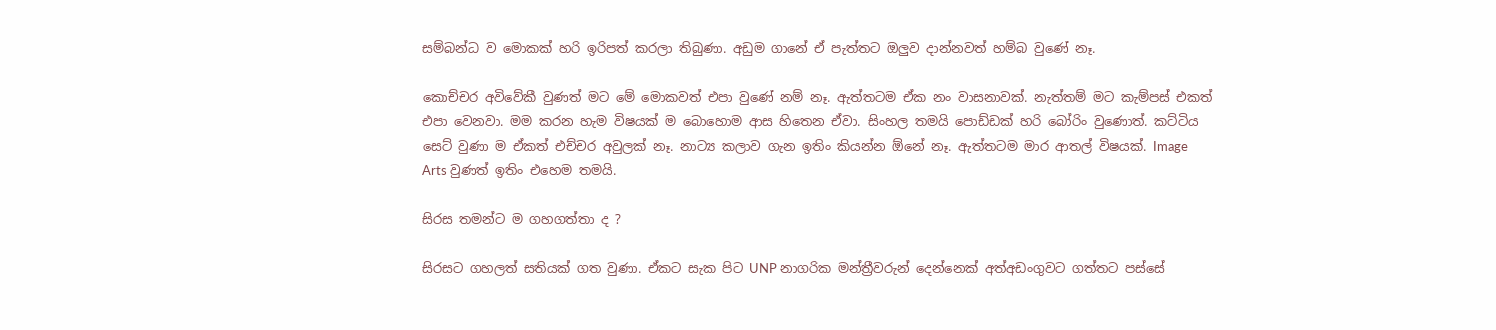සම්බන්ධ ව මොකක් හරි ඉරිපත් කරලා තිබුණා. අඩුම ගානේ ඒ පැත්තට ඔලුව දාන්නවත් හම්බ වුණේ නෑ.

කොච්චර අවිවේකී වුණත් මට මේ මොකවත් එපා වුණේ නම් නෑ. ඇත්තටම ඒක නං වාසනාවක්. නැත්තම් මට කැම්පස් එකත් එපා වෙනවා. මම කරන හැම විෂයක් ම බොහොම ආස හිතෙන ඒවා. සිංහල තමයි පොඩ්ඩක් හරි බෝරිං වුණොත්. කට්ටිය සෙට් වුණා ම ඒකත් එච්චර අවුලක් නෑ. නාට්‍ය කලාව ගැන ඉතිං කියන්න ඕනේ නෑ. ඇත්තටම මාර ආතල් විෂයක්. Image Arts වුණත් ඉතිං එහෙම තමයි.

සිරස තමන්ට ම ගහගත්තා ද ?

සිරසට ගහලත් සතියක් ගත වුණා. ඒකට සැක පිට UNP නාගරික මන්ත්‍රීවරුන් දෙන්නෙක් අත්අඩංගුවට ගත්තට පස්සේ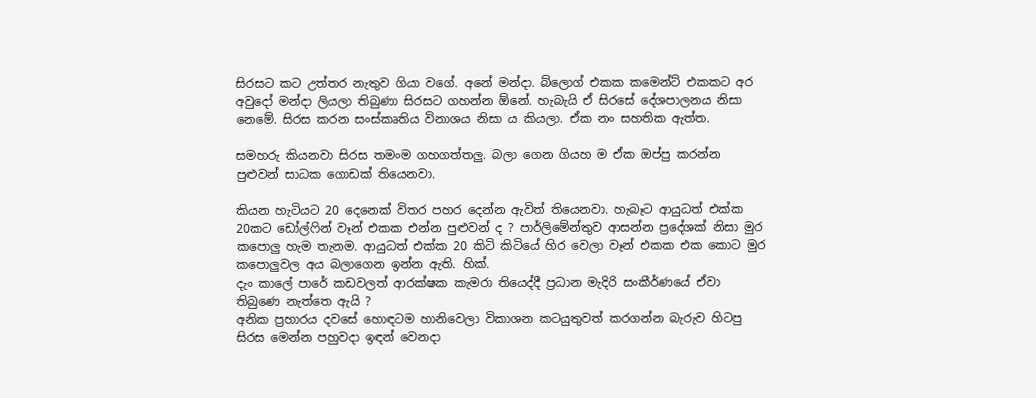සිරසට කට උත්තර නැතුව ගියා වගේ. අනේ මන්දා. බ්ලොග් එකක කමෙන්ට් එකකට අර අවුදෝ මන්දා ලියලා තිබුණා සිරසට ගහන්න ඕනේ. හැබැයි ඒ සිරසේ දේශපාලනය නිසා නෙමේ. සිරස කරන සංස්කෘතිය විනාශය නිසා ය කියලා. ඒක නං සහතික ඇත්ත.

සමහරු කියනවා සිරස තමංම ගහගත්තලු. බලා ගෙන ගියහ ම ඒක ඔප්පු කරන්න පුළුවන් සාධක ගොඩක් තියෙනවා.

කියන හැටියට 20 දෙනෙක් විතර පහර දෙන්න ඇවිත් තියෙනවා. හැබෑට ආයුධත් එක්ක 20කට ඩෝල්ෆින් වෑන් එකක එන්න පුළුවන් ද ? පාර්ලිමේන්තුව ආසන්න ප්‍රදේශක් නිසා මුර කපොලු හැම තැනම. ආයුධත් එක්ක 20 කිටි කිටියේ හිර වෙලා වෑන් එකක එක කොට මුර කපොලුවල අය බලාගෙන ඉන්න ඇති. හික්.
දැං කාලේ පාරේ කඩවලත් ආරක්ෂක කැමරා තියෙද්දී ප්‍රධාන මැදිරි සංකීර්ණයේ ඒවා තිබුණෙ නැත්තෙ ඇයි ?
අනික ප්‍රහාරය දවසේ හොඳටම හානිවෙලා විකාශන කටයුතුවත් කරගන්න බැරුව හිටපු සිරස මෙන්න පහුවදා ඉඳන් වෙනදා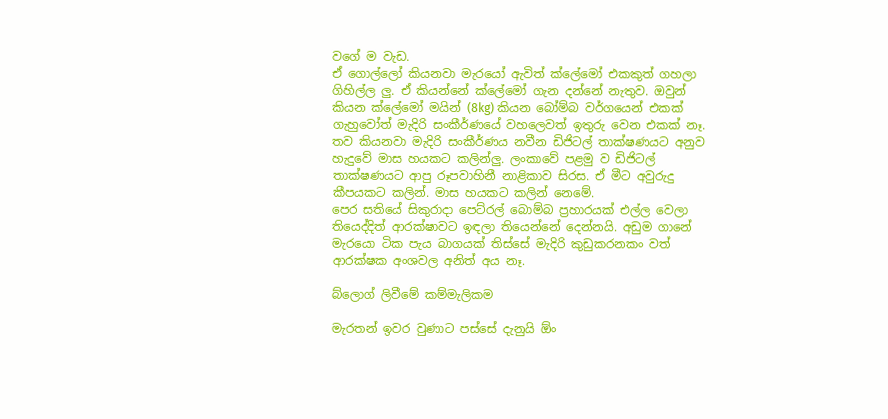වගේ ම වැඩ.
ඒ ගොල්ලෝ කියනවා මැරයෝ ඇවිත් ක්ලේමෝ එකකුත් ගහලා ගිහිල්ල ලු. ඒ කියන්නේ ක්ලේමෝ ගැන දන්නේ නැතුව. ඔවුන් කියන ක්ලේමෝ මයින් (8kg) කියන බෝම්බ වර්ගයෙන් එකක් ගැහුවෝත් මැදිරි සංකීර්ණයේ වහලෙවත් ඉතුරු වෙන එකක් නෑ.
තව කියනවා මැදිරි සංකීර්ණය නවීන ඩිජිටල් තාක්ෂණයට අනුව හැදුවේ මාස හයකට කලින්ලු. ලංකාවේ පළමු ව ඩිජිටල් තාක්ෂණයට ආපු රූපවාහිනී නාළිකාව සිරස. ඒ මීට අවුරුදු කීපයකට කලින්. මාස හයකට කලින් නෙමේ.
පෙර සතියේ සිකුරාදා පෙට්රල් බොම්බ ප්‍රහාරයක් එල්ල වෙලා තියෙද්දිත් ආරක්ෂාව‍ට ඉඳලා තියෙන්නේ දෙන්නයි. අඩුම ගානේ මැරයො ටික පැය බාගයක් තිස්සේ මැදිරි කුඩුකරනකං වත් ආරක්ෂක අංශවල අනිත් අය නෑ.

බ්ලොග් ලිවීමේ කම්මැලිකම

මැරතන් ඉවර වුණාට පස්සේ දැනුයි ඕං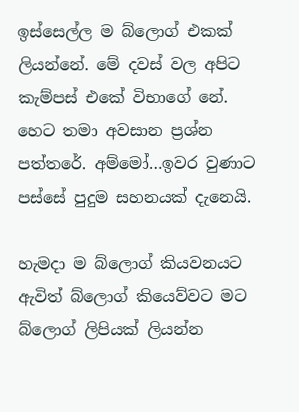ඉස්සෙල්ල ම බ්ලොග් එකක් ලියන්නේ. මේ දවස් වල අපිට කැම්පස් එකේ විභාගේ නේ. හෙට තමා අවසාන ප්‍රශ්න පත්තරේ. අම්මෝ…ඉවර වුණාට පස්සේ පුදුම සහනයක් දැනෙයි.

හැමදා ම බ්ලොග් කියවනයට ඇවිත් බ්ලොග් කියෙව්වට මට බ්ලොග් ලිපියක් ලියන්න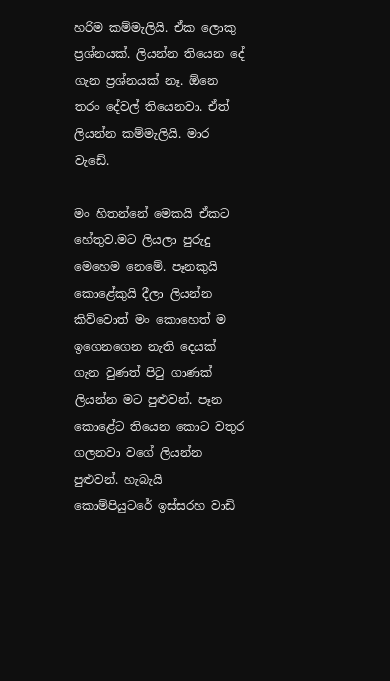හරිම කම්මැලියි. ඒක ලොකු ප්‍රශ්නයක්. ලියන්න තියෙන දේ ගැන ප්‍රශ්නයක් නෑ. ඕනෙ තරං දේවල් තියෙනවා. ඒත් ලියන්න කම්මැලියි. මාර වැඩේ.

මං හිතන්නේ මෙකයි ඒකට හේතුව.මට ලියලා පුරුදු මෙහෙම නෙමේ. පෑනකුයි කොළේකුයි දීලා ලියන්න කිව්වොත් මං කොහෙත් ම ඉගෙනගෙන නැති දෙයක් ගැන වුණත් පිටු ගාණක් ලියන්න මට පුළුවන්. පෑන කොළේට තියෙන කොට වතුර ගලනවා වගේ ලියන්න පුළුවන්. හැබැයි කොම්පියුටරේ ඉස්සරහ වාඩි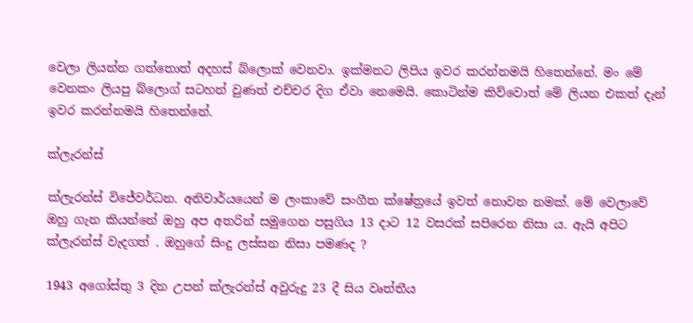වෙලා ලියන්න ගත්තොත් අදහස් බ්ලොක් වෙනවා. ඉක්මනට ලිපිය ඉවර කරන්නමයි හිතෙන්නේ. මං මේ වෙනකං ලියපු බ්ලොග් සටහන් වුණත් එච්චර දිග ඒවා නෙමෙයි. කොටින්ම කිව්වොත් මේ ලියන එකත් දැන් ඉවර කරන්නමයි හිතෙන්නේ.

ක්ලැරන්ස්

ක්ලැරන්ස් වි‍ජේවර්ධන. අනිවාර්යයෙන් ම ලංකාවේ සංගීත ක්ෂේත්‍රයේ ඉවත් නොවන නමක්. මේ වෙලාවේ ඔහු ගැන කියන්නේ ඔහු අප අතරින් සමුගෙන පසුගිය 13 දාට 12 වසරක් සපිරෙන නිසා ය. ඇයි අපිට ක්ලැරන්ස් වැදගත් . ඔහුගේ සිංදු ලස්සන නිසා පමණද ?

1943 අගෝස්තු 3 දින උපන් ක්ලැරන්ස් අවුරුදු 23 දී සිය වෘත්තීය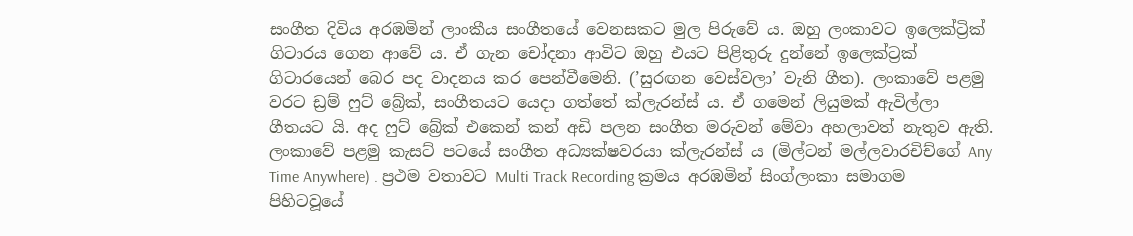සංගීත දිවිය අරඹමින් ලාංකීය සංගීතයේ වෙනසකට මුල පිරුවේ ය. ඔහු ලංකාවට ඉලෙක්ට්‍රික් ගිටාරය ගෙන ආවේ ය. ඒ ගැන චෝදනා ආවිට ඔහු එයට පිළිතුරු දුන්නේ ඉලෙක්ට්‍රක් ගිටාරයෙන් බෙර පද වාදනය කර පෙන්වීමෙනි. (’සුරඟන වෙස්වලා’ වැනි ගීත). ලංකාවේ පළමු වරට ඩ්‍රම් ෆුට් බ්‍රේක්, සංගීතයට යෙදා ගත්තේ ක්ලැරන්ස් ය. ඒ ගමෙන් ලියුමක් ඇවිල්ලා ගීතයට යි. අද ෆුට් බ්‍රේක් එකෙන් කන් අඩි පලන සංගීත මරුවන් මේවා අහලාවත් නැතුව ඇති. ලංකාවේ පළමු කැසට් පටයේ සංගීත අධ්‍යක්ෂවරයා ක්ලැරන්ස් ය (මිල්ටන් මල්ලවාරචිච්ගේ Any Time Anywhere) . ප්‍රථම වතාවට Multi Track Recording ක්‍රමය අරඹමින් සිංග්ලංකා සමාගම පිහිටවූයේ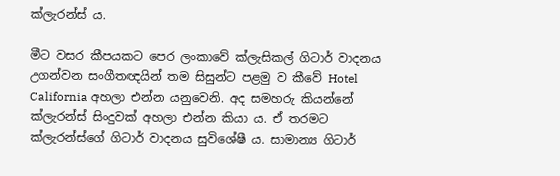ක්ලැරන්ස් ය.

මීට වසර කීපයකට පෙර ලංකාවේ ක්ලැසිකල් ගිටාර් වාදනය උගන්වන සංගීතඥයින් තම සිසුන්ට පළමු ව කීවේ Hotel California අහලා එන්න යනුවෙනි. අද සමහරු කියන්නේ ක්ලැරන්ස් සිංදුවක් අහලා එන්න කියා ය. ඒ තරමට ක්ලැරන්ස්ගේ ගිටාර් වාදනය සුවිශේෂී ය. සාමාන්‍ය ගිටාර්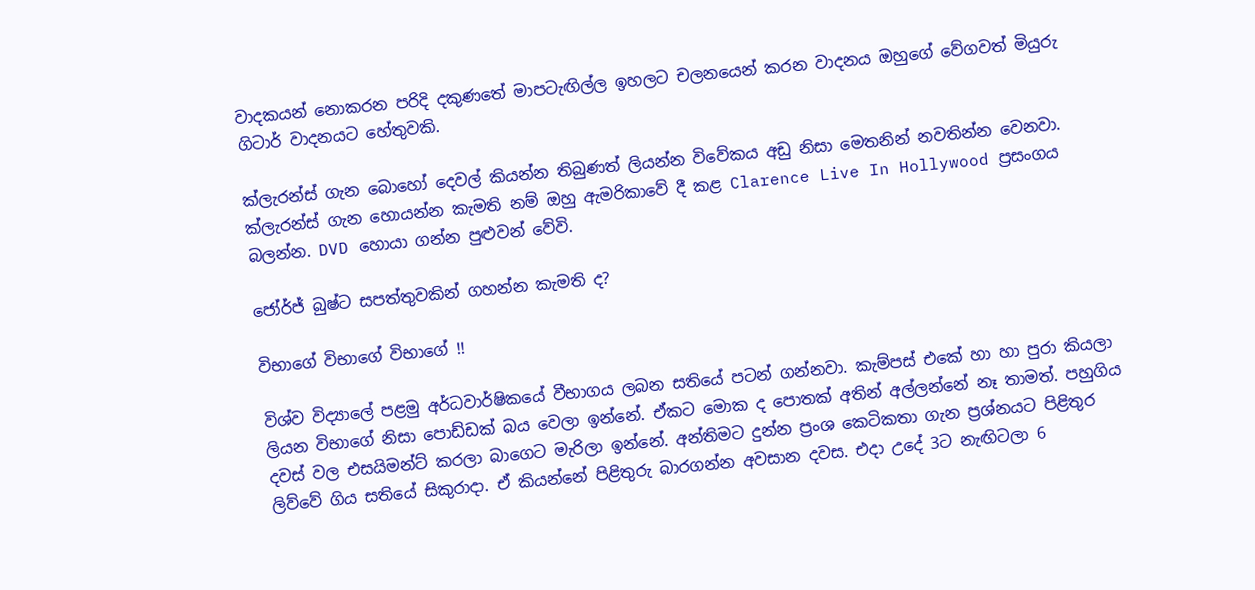වාදකයන් නොකරන පරිදි දකුණතේ මාපටැඟිල්ල ඉහලට චලනයෙන් කරන වාදනය ඔහුගේ වේගවත් මියුරු ගිටාර් වාදනයට හේතුවකි.

ක්ලැරන්ස් ගැන බොහෝ දෙවල් කියන්න තිබුණත් ලියන්න විවේකය අඩු නිසා මෙතනින් නවතින්න වෙනවා. ක්ලැරන්ස් ගැන හොයන්න කැමති නම් ඔහු ඇමරිකාවේ දී කළ Clarence Live In Hollywood ප්‍රසංගය බලන්න. DVD හොයා ගන්න පුළුවන් වේවි.

ජෝර්ජ් බුෂ්ට සපත්තුවකින් ගහන්න කැමති ද?

විභාගේ විභාගේ විභාගේ !!

විශ්ව විද්‍යාලේ පළමු අර්ධවාර්ෂිකයේ වීභාගය ලබන සතියේ පටන් ගන්නවා. කැම්පස් එකේ හා හා පුරා කියලා ලියන විභාගේ නිසා පොඩ්ඩක් බය වෙලා ඉන්නේ. ඒකට මොක ද පොතක් අතින් අල්ලන්නේ නෑ තාමත්. පහුගිය දවස් වල එසයිමන්ට් කරලා බාගෙට මැරිලා ඉන්නේ. අන්තිමට දුන්න ප්‍රංශ කෙටිකතා ගැන ප්‍රශ්නයට පිළිතුර ලිව්වේ ගිය සතියේ සිකුරාදා. ඒ කියන්නේ පිළිතුරු බාරගන්න අවසාන දවස. එදා උදේ 3ට නැඟිටලා 6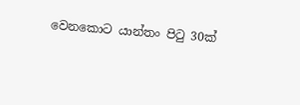වෙනකොට යාන්තං පිටු 30ක්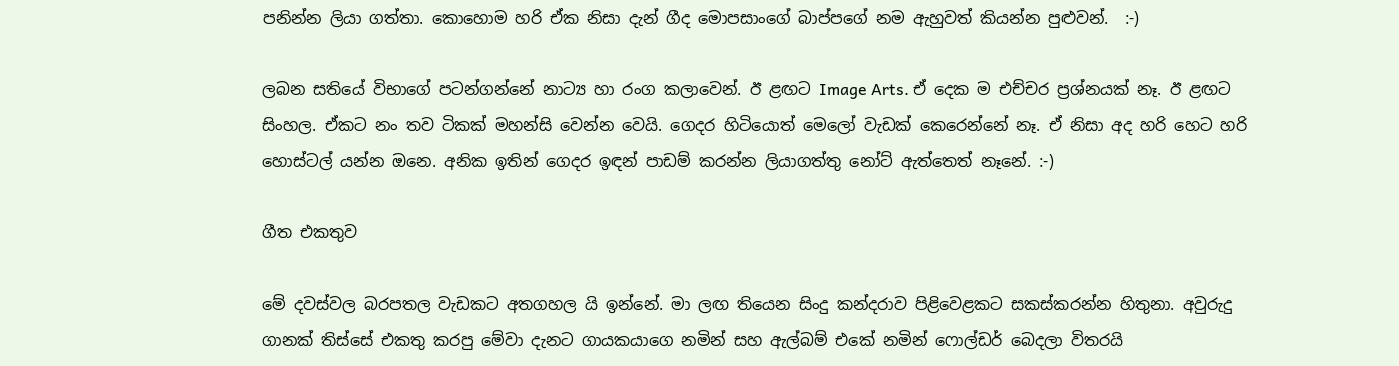පනින්න ලියා ගත්තා. කොහොම හරි ඒක නිසා දැන් ගීද මොපසාංගේ බාප්පගේ නම ඇහුවත් කියන්න පුළුවන්.  :-)

ලබන සතියේ විභාගේ පටන්ගන්නේ නාට්‍ය හා රංග කලාවෙන්. ඊ ළඟට Image Arts. ඒ දෙක ම එච්චර ප්‍රශ්නයක් නෑ. ඊ ළඟට සිංහල. ඒකට නං තව ටිකක් මහන්සි වෙන්න වෙයි. ගෙදර හිටියොත් මෙලෝ වැඩක්‍ කෙරෙන්නේ නෑ. ඒ නිසා අද හරි හෙට හරි හොස්ටල් යන්න ඔනෙ. අනික ඉතින් ගෙදර ඉඳන් පාඩම් කරන්න ලියාගත්තු නෝට් ඇත්තෙත් නෑනේ. :-)

ගීත එකතුව

මේ දවස්වල බරපතල වැඩකට අතගහල යි ඉන්නේ. මා ලඟ තියෙන සිංදු කන්දරාව පිළිවෙළකට සකස්කරන්න හිතුනා. අවුරුදු ගානක් තිස්සේ එකතු කරපු මේවා දැනට ගායකයාගෙ නමින් සහ ඇල්බම් එකේ නමින් ෆොල්ඩර් බෙදලා විතරයි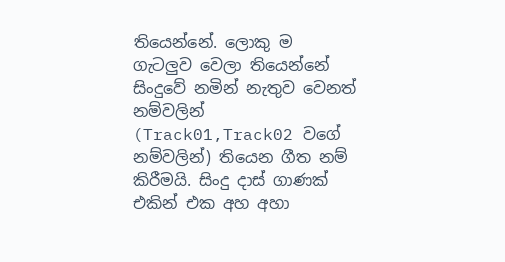තියෙන්නේ. ලොකු ම ගැටලුව වෙලා තියෙන්නේ සිංදුවේ නමින් නැතුව වෙනත් නම්වලින් (Track01,Track02 වගේ නම්වලින්) තියෙන ගීත නම් කිරීමයි. සිංදු දාස් ගාණක් එකින් එක අහ අහා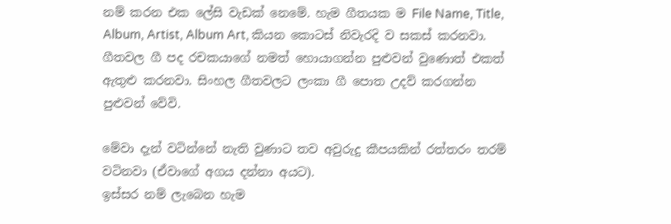නම් කරන එක ලේසි වැඩක් නෙමේ. හැම ගීතයක ම File Name, Title, Album, Artist, Album Art, කියන කොටස් නිවැරදි ව සකස් කරනවා. ගීතවල ගී පද රචකයාගේ නමත් හොයාගන්න පුළුවන් වුණොත් එකත් ඇතුළු කරනවා. සිංහල ගීතවලට ලංකා ගී පොත උදව් කරගන්න පුළුවන් වේවි.

මේවා දැන් වටින්නේ නැති වුණාට තව අවුරුදු කීපයකින් රත්තරං තරම් වටිනවා (ඒවාගේ අගය දන්නා අයට).
ඉස්සර නම් ලැබෙන හැම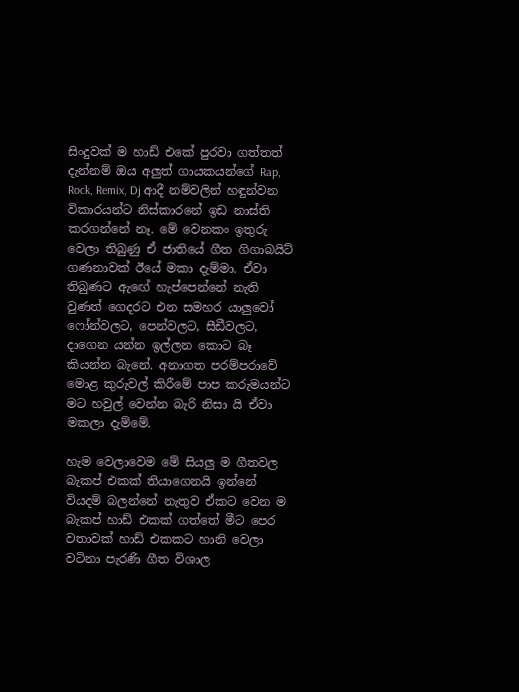සිංදුවක් ම හාඩ් එකේ පුරවා ගත්තත් දැන්නම් ඔය අලුත් ගායකයන්ගේ Rap, Rock, Remix, Dj ආදී නම්වලින් හඳුන්වන විකාරයන්ට නිස්කාරනේ ඉඩ නාස්ති කරගන්නේ නෑ. මේ වෙනකං ඉතුරු වෙලා තිබුණු ඒ ජාතියේ ගීත ගිගාබයිට් ගණනාවක් ඊයේ මකා දැම්මා. ඒවා තිබුණට ඇ‍ඟේ හැප්පෙන්නේ නැති වුණත් ගෙදරට එන සමහර යාලුවෝ ෆෝන්වලට, පෙන්වලට, සීඩීවලට, දාගෙන යන්න ඉල්ලන කොට බෑ කියන්න බැනේ. අනාගත පරම්පරාවේ මොළ කුරුවල් කිරීමේ පාප කරුමයන්ට මට හවුල් වෙන්න බැරි නිසා යි ඒවා මකලා දැම්මේ.

හැම වෙලාවෙම මේ සියලු ම ගීතවල බැකප් එකක් තියාගෙනයි ඉන්නේ වියදම් බලන්නේ නැතුව ඒකට වෙන ම බැකප් හාඩ් එකක් ගත්තේ මීට පෙර වතාවක් හාඩ් එකකට හානි වෙලා වටිනා පැරණි ගීත විශාල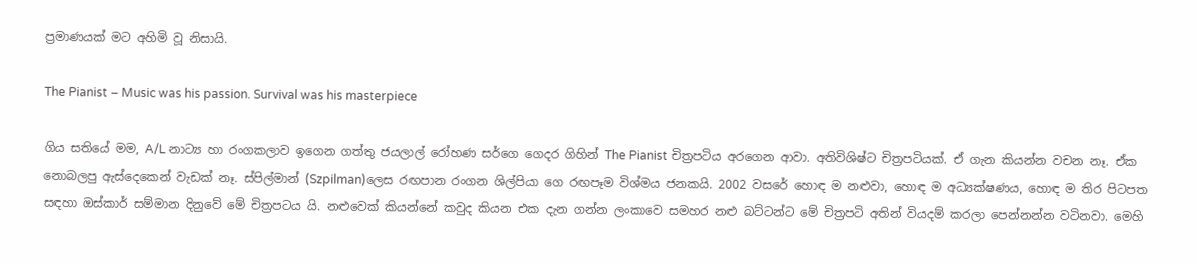ප්‍රමාණයක් මට අහිමි වූ නිසායි.

The Pianist – Music was his passion. Survival was his masterpiece

ගිය සතියේ මම, A/L නාට්‍ය හා රංගකලාව ඉගෙන ගත්තු ජයලාල් රෝහණ සර්ගෙ ගෙදර ගිහින් The Pianist චිත්‍රපටිය අරගෙන ආවා. අතිවිශිෂ්ට චිත්‍රපටියක්. ඒ ගැන කියන්න වචන නෑ. ඒක නොබලපු ඇස්දෙකෙන් වැඩක් නෑ. ස්පිල්මාන් (Szpilman)ලෙස රඟපාන රංගන ශිල්පියා ගෙ රඟපෑම විශ්මය ජනකයි. 2002 වසරේ හොඳ ම නළුවා, හොඳ ම අධ්‍යක්ෂණය, හොඳ ම තිර පිටපත සඳහා ඔස්කාර් සම්මාන දිනුවේ මේ චිත්‍රපටය යි. නළුවෙක් කියන්නේ කවුද කියන එක දැන ගන්න ලංකාවෙ සමහර නළු බට්ටන්ට මේ චිත්‍රපටි අතින් වියදම් කරලා පෙන්නන්න වටිනවා. මෙහි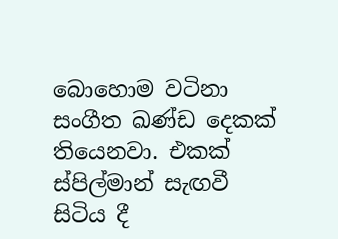බොහොම වටිනා සංගීත ඛණ්ඩ දෙකක් තියෙනවා. එකක් ස්පිල්මාන් සැඟවී සිටිය දී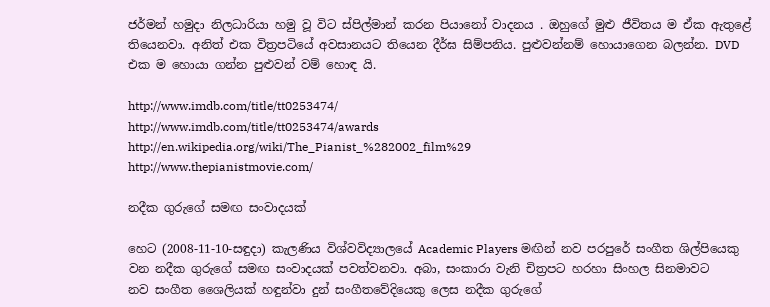ජර්මන් හමුදා නිලධාරියා හමු වූ විට ස්පිල්මාන් කරන පියානෝ වාදනය . ඔහුගේ මුළු ජීවිතය ම ඒක ඇතුළේ තියෙනවා. අනිත් එක විත්‍රපටියේ අවසානයට තියෙන දීර්ඝ සිම්පනිය. පුළුවන්නම් හොයාගෙන බලන්න. DVD එක ම හොයා ගන්න පුළුවන් වම් හොඳ යි.

http://www.imdb.com/title/tt0253474/
http://www.imdb.com/title/tt0253474/awards
http://en.wikipedia.org/wiki/The_Pianist_%282002_film%29
http://www.thepianistmovie.com/

නදීක ගුරුගේ සමඟ සංවාදයක්

හෙට (2008-11-10-සඳුදා) කැලණිය විශ්වවිද්‍යාලයේ Academic Players මඟින් නව පරපුරේ සංගීත ශිල්පියෙකු වන නදීක ගුරුගේ සමඟ සංවාදයක් පවත්වනවා. අබා, සංකාරා වැනි චිත්‍රපට හරහා සිංහල සිනමාවට නව ‍සංගීත ශෛලියක් හඳුන්වා දුන් සංගීතවේදියෙකු ලෙස නදීක ගුරුගේ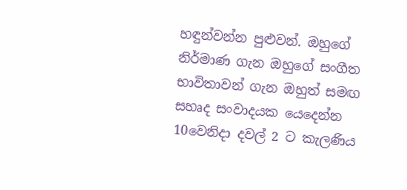හඳුන්වන්න පුළුවන්. ඔහුගේ නිර්මාණ ගැන ඔහුගේ සංගීත භාවිතාවන් ගැන ඔහුත් සමඟ සහෘද සංවාදයක යෙදෙන්න 10වෙනිදා දවල් 2 ට කැලණිය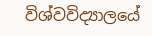විශ්වවිද්‍යාලයේ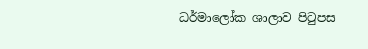ධර්මාලෝක ශාලාව පිටුපස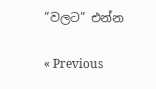“වලට” එන්න

« Previous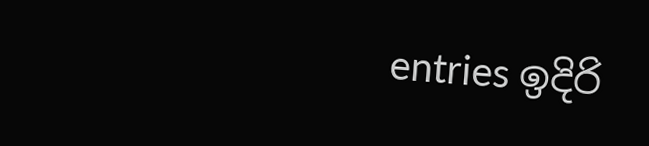entries ඉදිරි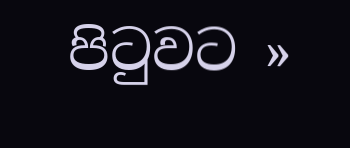පිටුවට »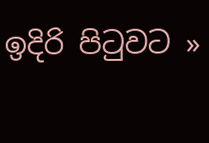ඉදිරි පිටුවට »